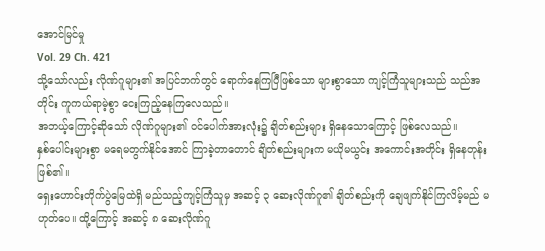အောင်မြင်မှု
Vol. 29 Ch. 421
သို့သော်လည်း လိုဏ်ဂူများ၏ အပြင်ဘက်တွင် ရောက်နေကြပြီဖြစ်သော များစွာသော ကျင့်ကြံသူများသည် သည်အတိုင်း ကူကယ်ရာမဲ့စွာ ငေးကြည့်နေကြလေသည်။
အဘယ့်ကြောင့်ဆိုသော် လိုဏ်ဂူများ၏ ဝင်ပေါက်အားလုံး၌ ချိတ်စည်းများ ရှိနေသောကြောင့် ဖြစ်လေသည်။
နှစ်ပေါင်းများစွာ မရေမတွက်နိုင်အောင် ကြာခဲ့တာတောင် ချိတ်စည်းများက မယိုမယွင်း အကောင်းအတိုင်း ရှိနေတုန်းဖြစ်၏။
ရှေးဟောင်းတိုက်ပွဲမြေထဲရှိ မည်သည့်ကျင့်ကြံသူမှ အဆင့် ၃ ဆေးလိုဏ်ဂူ၏ ချိတ်စည်းကို ချေဖျက်နိုင်ကြလိမ့်မည် မဟုတ်ပေ။ ထို့ကြောင့် အဆင့် ၈ ဆေးလိုဏ်ဂူ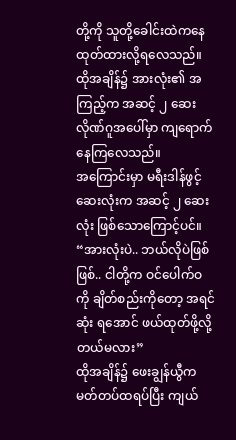တို့ကို သူတို့ခေါင်းထဲကနေ ထုတ်ထားလို့ရလေသည်။
ထိုအချိန်၌ အားလုံး၏ အကြည့်က အဆင့် ၂ ဆေးလိုဏ်ဂူအပေါ်မှာ ကျရောက်နေကြလေသည်။
အကြောင်းမှာ မရီးဒါန်ဖွင့်ဆေးလုံးက အဆင့် ၂ ဆေးလုံး ဖြစ်သောကြောင့်ပင်။
“အားလုံးပဲ.. ဘယ်လိုပဲဖြစ်ဖြစ်.. ငါတို့က ဝင်ပေါက်ဝကို ချိတ်စည်းကိုတော့ အရင်ဆုံး ရအောင် ဖယ်ထုတ်ဖို့လို့တယ်မလား”
ထိုအချိန်၌ ဖေးချွန်ယွီက မတ်တပ်ထရပ်ပြီး ကျယ်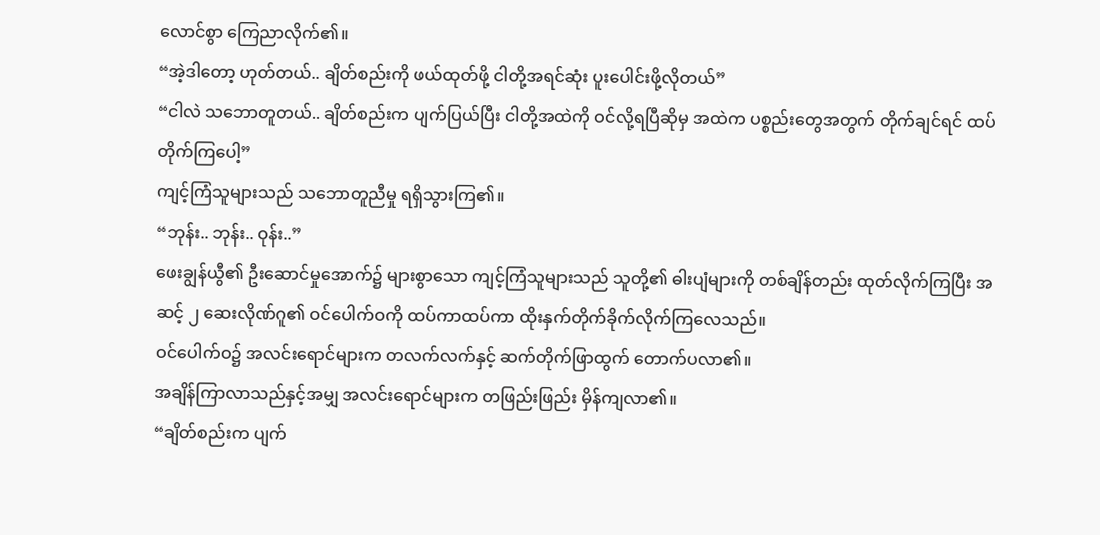လောင်စွာ ကြေညာလိုက်၏။
“အဲ့ဒါတော့ ဟုတ်တယ်.. ချိတ်စည်းကို ဖယ်ထုတ်ဖို့ ငါတို့အရင်ဆုံး ပူးပေါင်းဖို့လိုတယ်”
“ငါလဲ သဘောတူတယ်.. ချိတ်စည်းက ပျက်ပြယ်ပြီး ငါတို့အထဲကို ဝင်လို့ရပြီဆိုမှ အထဲက ပစ္စည်းတွေအတွက် တိုက်ချင်ရင် ထပ်တိုက်ကြပေါ့”
ကျင့်ကြံသူများသည် သဘောတူညီမှု ရရှိသွားကြ၏။
“ဘုန်း.. ဘုန်း.. ဝုန်း..”
ဖေးချွန်ယွီ၏ ဦးဆောင်မှုအောက်၌ များစွာသော ကျင့်ကြံသူများသည် သူတို့၏ ဓါးပျံများကို တစ်ချိန်တည်း ထုတ်လိုက်ကြပြီး အဆင့် ၂ ဆေးလိုဏ်ဂူ၏ ဝင်ပေါက်ဝကို ထပ်ကာထပ်ကာ ထိုးနှက်တိုက်ခိုက်လိုက်ကြလေသည်။
ဝင်ပေါက်ဝ၌ အလင်းရောင်များက တလက်လက်နှင့် ဆက်တိုက်ဖြာထွက် တောက်ပလာ၏။
အချိန်ကြာလာသည်နှင့်အမျှ အလင်းရောင်များက တဖြည်းဖြည်း မှိန်ကျလာ၏။
“ချိတ်စည်းက ပျက်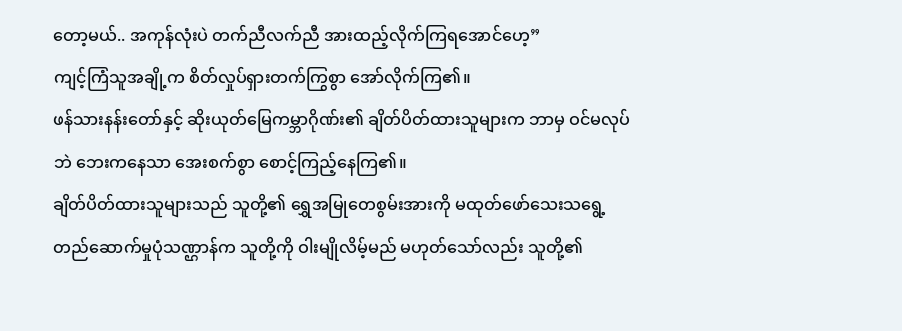တော့မယ်.. အကုန်လုံးပဲ တက်ညီလက်ညီ အားထည့်လိုက်ကြရအောင်ဟေ့”
ကျင့်ကြံသူအချို့က စိတ်လှုပ်ရှားတက်ကြွစွာ အော်လိုက်ကြ၏။
ဖန်သားနန်းတော်နှင့် ဆိုးယုတ်မြေကမ္ဘာဂိုဏ်း၏ ချိတ်ပိတ်ထားသူများက ဘာမှ ဝင်မလုပ်ဘဲ ဘေးကနေသာ အေးစက်စွာ စောင့်ကြည့်နေကြ၏။
ချိတ်ပိတ်ထားသူများသည် သူတို့၏ ရွှေအမြုတေစွမ်းအားကို မထုတ်ဖော်သေးသရွေ့ တည်ဆောက်မှုပုံသဏ္ဌာန်က သူတို့ကို ဝါးမျိုလိမ့်မည် မဟုတ်သော်လည်း သူတို့၏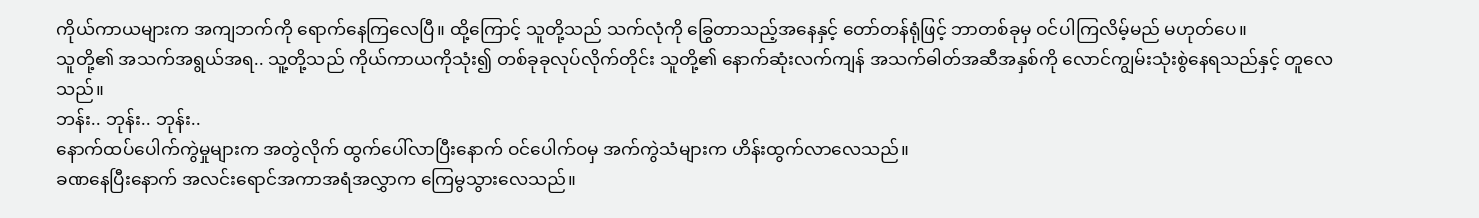ကိုယ်ကာယများက အကျဘက်ကို ရောက်နေကြလေပြီ။ ထို့ကြောင့် သူတို့သည် သက်လုံကို ခြွေတာသည့်အနေနှင့် တော်တန်ရုံဖြင့် ဘာတစ်ခုမှ ဝင်ပါကြလိမ့်မည် မဟုတ်ပေ။
သူတို့၏ အသက်အရွယ်အရ.. သူ့တို့သည် ကိုယ်ကာယကိုသုံး၍ တစ်ခုခုလုပ်လိုက်တိုင်း သူတို့၏ နောက်ဆုံးလက်ကျန် အသက်ဓါတ်အဆီအနှစ်ကို လောင်ကျွမ်းသုံးစွဲနေရသည်နှင့် တူလေသည်။
ဘန်း.. ဘုန်း.. ဘုန်း..
နောက်ထပ်ပေါက်ကွဲမှုများက အတွဲလိုက် ထွက်ပေါ်လာပြီးနောက် ဝင်ပေါက်ဝမှ အက်ကွဲသံများက ဟိန်းထွက်လာလေသည်။
ခဏနေပြီးနောက် အလင်းရောင်အကာအရံအလွှာက ကြေမွသွားလေသည်။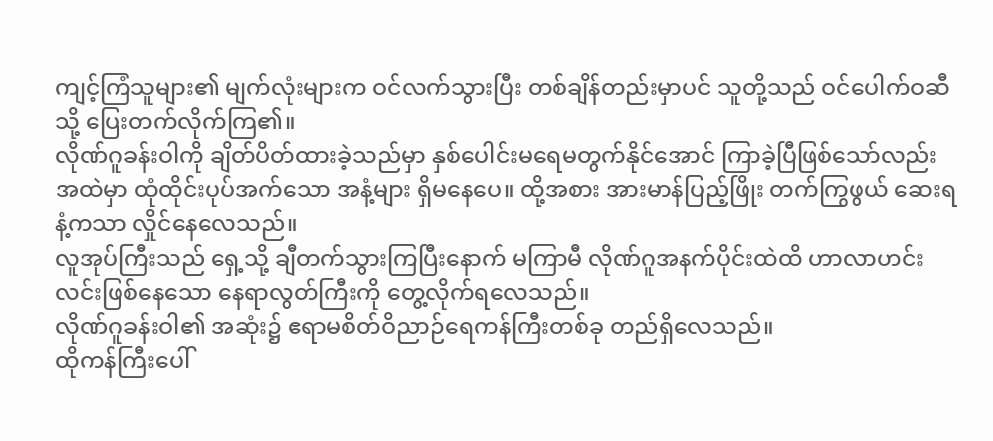ကျင့်ကြံသူများ၏ မျက်လုံးများက ဝင်လက်သွားပြီး တစ်ချိန်တည်းမှာပင် သူတို့သည် ဝင်ပေါက်ဝဆီသို့ ပြေးတက်လိုက်ကြ၏။
လိုဏ်ဂူခန်းဝါကို ချိတ်ပိတ်ထားခဲ့သည်မှာ နှစ်ပေါင်းမရေမတွက်နိုင်အောင် ကြာခဲ့ပြီဖြစ်သော်လည်း အထဲမှာ ထုံထိုင်းပုပ်အက်သော အနံ့များ ရှိမနေပေ။ ထို့အစား အားမာန်ပြည့်ဖြိုး တက်ကြွဖွယ် ဆေးရနံ့ကသာ လှိုင်နေလေသည်။
လူအုပ်ကြီးသည် ရှေ့သို့ ချီတက်သွားကြပြီးနောက် မကြာမီ လိုဏ်ဂူအနက်ပိုင်းထဲထိ ဟာလာဟင်းလင်းဖြစ်နေသော နေရာလွတ်ကြီးကို တွေ့လိုက်ရလေသည်။
လိုဏ်ဂူခန်းဝါ၏ အဆုံး၌ ဧရာမစိတ်ဝိညာဉ်ရေကန်ကြီးတစ်ခု တည်ရှိလေသည်။
ထိုကန်ကြီးပေါ်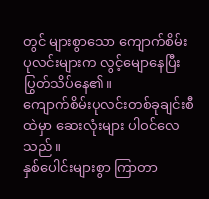တွင် များစွာသော ကျောက်စိမ်းပုလင်းများက လွင့်မျောနေပြီး ပြွတ်သိပ်နေ၏။
ကျောက်စိမ်းပုလင်းတစ်ခုချင်းစီထဲမှာ ဆေးလုံးများ ပါဝင်လေသည်။
နှစ်ပေါင်းများစွာ ကြာတာ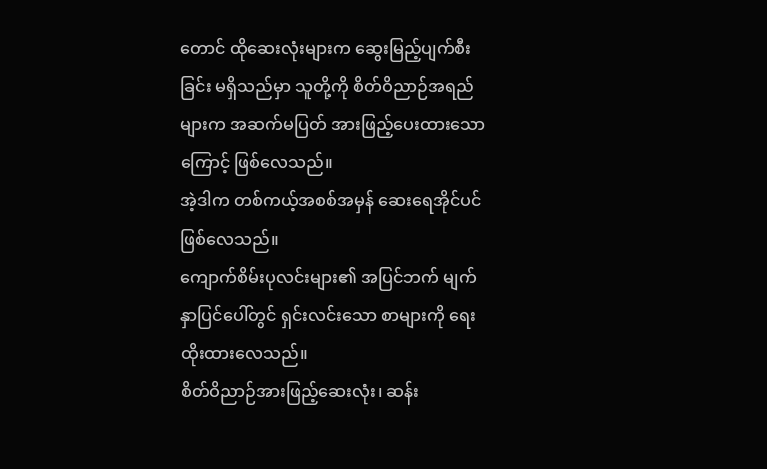တောင် ထိုဆေးလုံးများက ဆွေးမြည့်ပျက်စီးခြင်း မရှိသည်မှာ သူတို့ကို စိတ်ဝိညာဉ်အရည်များက အဆက်မပြတ် အားဖြည့်ပေးထားသောကြောင့် ဖြစ်လေသည်။
အဲ့ဒါက တစ်ကယ့်အစစ်အမှန် ဆေးရေအိုင်ပင် ဖြစ်လေသည်။
ကျောက်စိမ်းပုလင်းများ၏ အပြင်ဘက် မျက်နှာပြင်ပေါ်တွင် ရှင်းလင်းသော စာများကို ရေးထိုးထားလေသည်။
စိတ်ဝိညာဉ်အားဖြည့်ဆေးလုံး၊ ဆန်း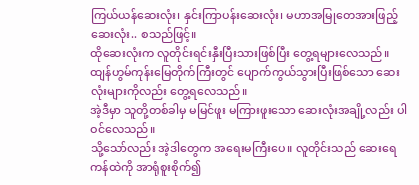ကြယ်ယန်ဆေးလုံး၊ နှင်းကြာပန်းဆေးလုံး၊ မဟာအမြုတေအားဖြည့်ဆေးလုံး.. စသည်ဖြင့်။
ထိုဆေးလုံးက လူတိုင်းရင်းနှီးပြီးသားဖြစ်ပြီး တွေ့ရများလေသည်။
ထျန်ဟွမ်ကုန်းမြေတိုက်ကြီးတွင် ပျောက်ကွယ်သွားပြီးဖြစ်သော ဆေးလုံးများကိုလည်း တွေ့ရလေသည်။
အဲ့ဒီမှာ သူတို့တစ်ခါမှ မမြင်ဖူး မကြားဖူးသော ဆေးလုံးအချို့လည်း ပါဝင်လေသည်။
သို့သော်လည်း အဲ့ဒါတွေက အရေးမကြီးပေ။ လူတိုင်းသည် ဆေးရေကန်ထဲကို အာရုံစူးစိုက်၍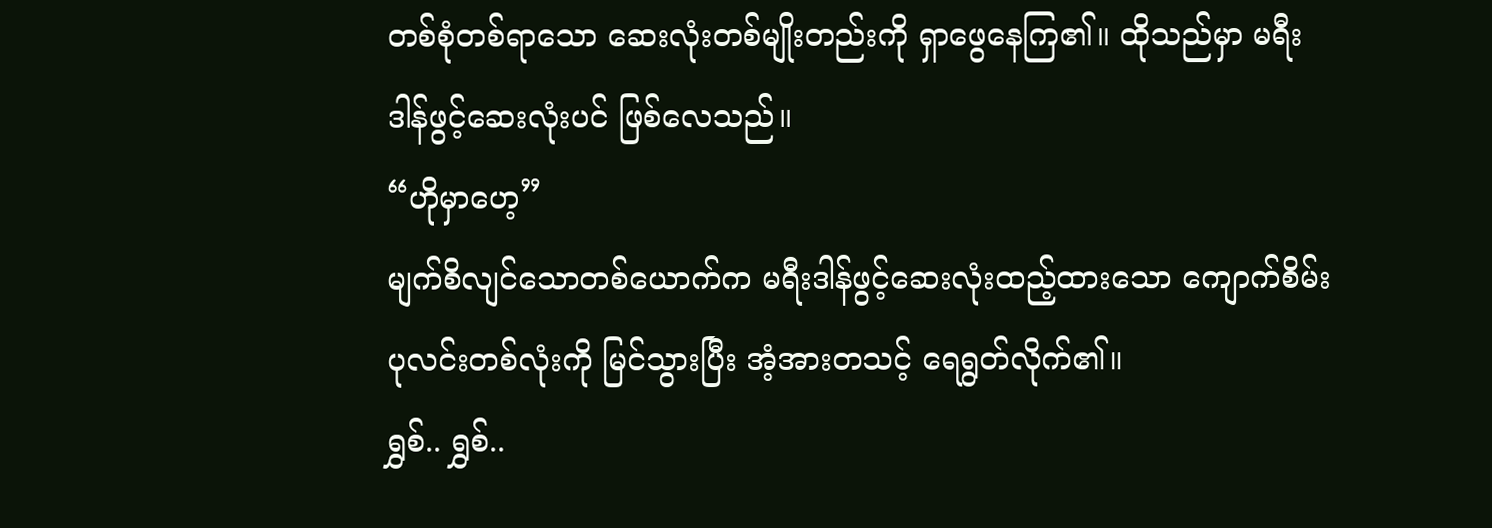တစ်စုံတစ်ရာသော ဆေးလုံးတစ်မျိုးတည်းကို ရှာဖွေနေကြ၏။ ထိုသည်မှာ မရီးဒါန်ဖွင့်ဆေးလုံးပင် ဖြစ်လေသည်။
“ဟိုမှာဟေ့”
မျက်စိလျင်သောတစ်ယောက်က မရီးဒါန်ဖွင့်ဆေးလုံးထည့်ထားသော ကျောက်စိမ်းပုလင်းတစ်လုံးကို မြင်သွားပြီး အံ့အားတသင့် ရေရွတ်လိုက်၏။
ရွှစ်.. ရွှစ်..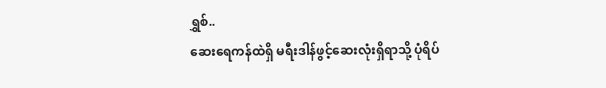ရွှစ်..
ဆေးရေကန်ထဲရှိ မရီးဒါန်ဖွင့်ဆေးလုံးရှိရာသို့ ပုံရိပ်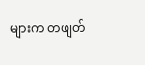များက တဖျတ်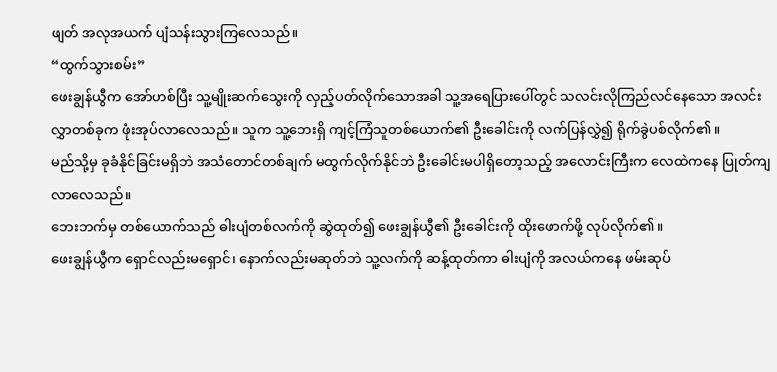ဖျတ် အလုအယက် ပျံသန်းသွားကြလေသည်။
“ထွက်သွားစမ်း”
ဖေးချွန်ယွီက အော်ဟစ်ပြီး သူ့မျိုးဆက်သွေးကို လှည့်ပတ်လိုက်သောအခါ သူ့အရေပြားပေါ်တွင် သလင်းလိုကြည်လင်နေသော အလင်းလွှာတစ်ခုက ဖုံးအုပ်လာလေသည်။ သူက သူ့ဘေးရှိ ကျင့်ကြံသူတစ်ယောက်၏ ဦးခေါင်းကို လက်ပြန်လွှဲ၍ ရိုက်ခွဲပစ်လိုက်၏။
မည်သို့မှ ခုခံနိုင်ခြင်းမရှိဘဲ အသံတောင်တစ်ချက် မထွက်လိုက်နိုင်ဘဲ ဦးခေါင်းမပါရှိတော့သည့် အလောင်းကြီးက လေထဲကနေ ပြုတ်ကျလာလေသည်။
ဘေးဘက်မှ တစ်ယောက်သည် ဓါးပျံတစ်လက်ကို ဆွဲထုတ်၍ ဖေးချွန်ယွီ၏ ဦးခေါင်းကို ထိုးဖောက်ဖို့ လုပ်လိုက်၏။
ဖေးချွန်ယွီက ရှောင်လည်းမရှောင်၊ နောက်လည်းမဆုတ်ဘဲ သူ့လက်ကို ဆန့်ထုတ်ကာ ဓါးပျံကို အလယ်ကနေ ဖမ်းဆုပ်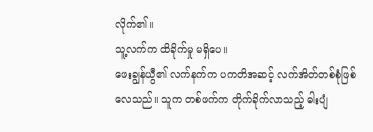လိုက်၏။
သူ့လက်က ထိခိုက်မှု မရှိပေ။
ဖေးချွန်ယွီ၏ လက်နက်က ပကတိအဆင့် လက်အိတ်တစ်စုံဖြစ်လေသည်။ သူက တစ်ဖက်က တိုက်ခိုက်လာသည့် ဓါးပျံ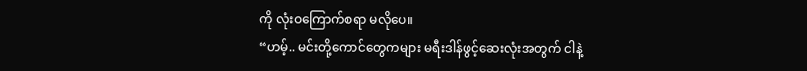ကို လုံးဝကြောက်စရာ မလိုပေ။
“ဟမ့်.. မင်းတို့ကောင်တွေကများ မရီးဒါန်ဖွင့်ဆေးလုံးအတွက် ငါနဲ့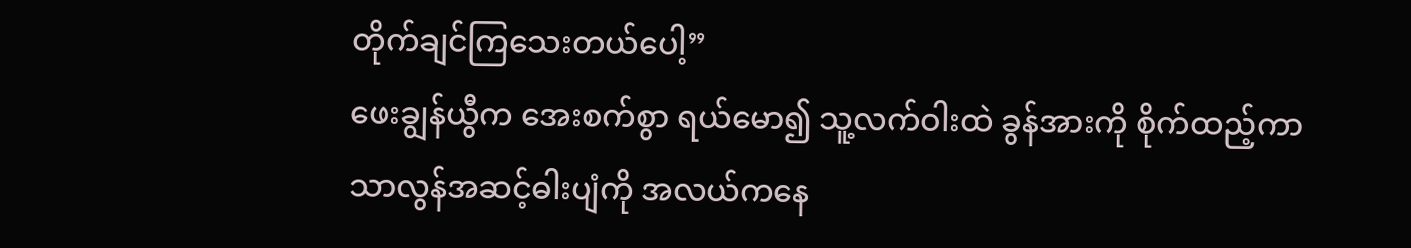တိုက်ချင်ကြသေးတယ်ပေါ့”
ဖေးချွန်ယွီက အေးစက်စွာ ရယ်မော၍ သူ့လက်ဝါးထဲ ခွန်အားကို စိုက်ထည့်ကာ သာလွန်အဆင့်ဓါးပျံကို အလယ်ကနေ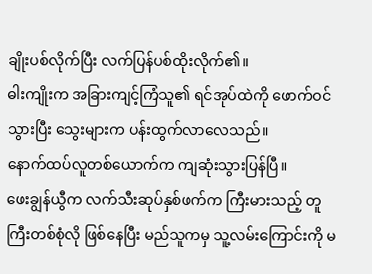ချိုးပစ်လိုက်ပြီး လက်ပြန်ပစ်ထိုးလိုက်၏။
ဓါးကျိုးက အခြားကျင့်ကြံသူ၏ ရင်အုပ်ထဲကို ဖောက်ဝင်သွားပြီး သွေးများက ပန်းထွက်လာလေသည်။
နောက်ထပ်လူတစ်ယောက်က ကျဆုံးသွားပြန်ပြီ။
ဖေးချွန်ယွီက လက်သီးဆုပ်နှစ်ဖက်က ကြီးမားသည့် တူကြီးတစ်စုံလို ဖြစ်နေပြီး မည်သူကမှ သူ့လမ်းကြောင်းကို မ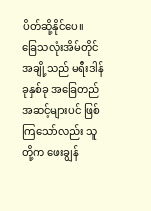ပိတ်ဆို့နိုင်ပေ။
ခြေသလုံးအိမ်တိုင်အချို့သည် မရီးဒါန်ခုနှစ်ခု အခြေတည်အဆင့်များပင် ဖြစ်ကြသော်လည်း သူတို့က ဖေးချွန်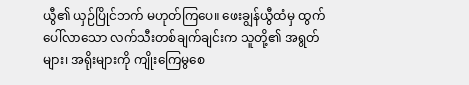ယွီ၏ ယှဉ်ပြိုင်ဘက် မဟုတ်ကြပေ။ ဖေးချွန်ယွီထံမှ ထွက်ပေါ်လာသော လက်သီးတစ်ချက်ချင်းက သူတို့၏ အရွတ်များ၊ အရိုးများကို ကျိုးကြေမွစေ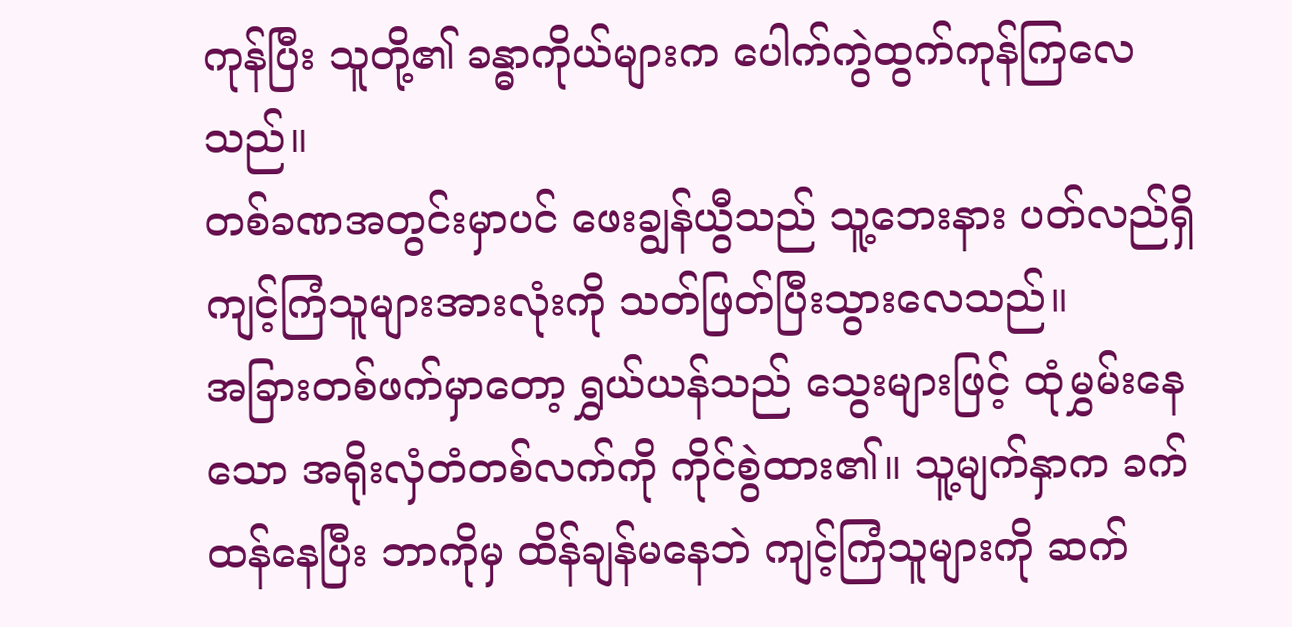ကုန်ပြီး သူတို့၏ ခန္ဓာကိုယ်များက ပေါက်ကွဲထွက်ကုန်ကြလေသည်။
တစ်ခဏအတွင်းမှာပင် ဖေးချွန်ယွီသည် သူ့ဘေးနား ပတ်လည်ရှိ ကျင့်ကြံသူများအားလုံးကို သတ်ဖြတ်ပြီးသွားလေသည်။
အခြားတစ်ဖက်မှာတော့ ရွှယ်ယန်သည် သွေးများဖြင့် ထုံမွှမ်းနေသော အရိုးလှံတံတစ်လက်ကို ကိုင်စွဲထား၏။ သူ့မျက်နှာက ခက်ထန်နေပြီး ဘာကိုမှ ထိန်ချန်မနေဘဲ ကျင့်ကြံသူများကို ဆက်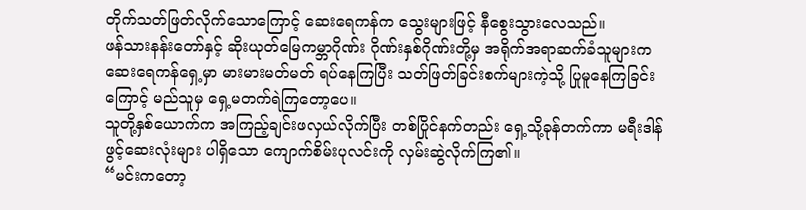တိုက်သတ်ဖြတ်လိုက်သောကြောင့် ဆေးရေကန်က သွေးများဖြင့် နီစွေးသွားလေသည်။
ဖန်သားနန်းတော်နှင့် ဆိုးယုတ်မြေကမ္ဘာဂိုဏ်း ဂိုဏ်းနှစ်ဂိုဏ်းတို့မှ အရိုက်အရာဆက်ခံသူများက ဆေးရေကန်ရှေ့မှာ မားမားမတ်မတ် ရပ်နေကြပြီး သတ်ဖြတ်ခြင်းစက်များကဲ့သို့ ပြုမူနေကြခြင်းကြောင့် မည်သူမှ ရှေ့မတက်ရဲကြတော့ပေ။
သူတို့နှစ်ယောက်က အကြည့်ချင်းဖလှယ်လိုက်ပြီး တစ်ပြိုင်နက်တည်း ရှေ့သို့ခုန်တက်ကာ မရီးဒါန်ဖွင့်ဆေးလုံးများ ပါရှိသော ကျောက်စိမ်းပုလင်းကို လှမ်းဆွဲလိုက်ကြ၏။
“မင်းကတော့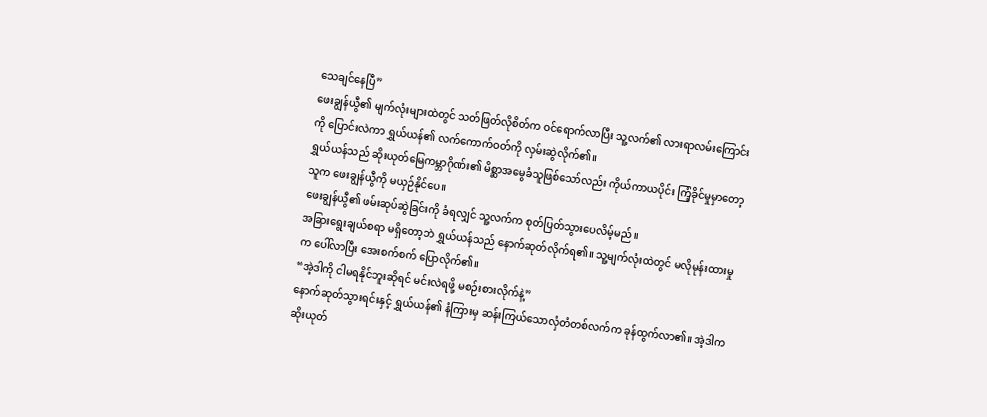သေချင်နေပြီ”
ဖေးချွန်ယွီ၏ မျက်လုံးများထဲတွင် သတ်ဖြတ်လိုစိတ်က ဝင်ရောက်လာပြီး သူ့လက်၏ လားရာလမ်းကြောင်းကို ပြောင်းလဲကာ ရွှယ်ယန်၏ လက်ကောက်ဝတ်ကို လှမ်းဆွဲလိုက်၏။
ရွှယ်ယန်သည် ဆိုးယုတ်မြေကမ္ဘာဂိုဏ်း၏ မိစ္ဆာအမွေခံသူဖြစ်သော်လည်း ကိုယ်ကာယပိုင်း ကြံ့ခိုင်မှုမှာတော့ သူက ဖေးချွန်ယွီကို မယှဉ်နိုင်ပေ။
ဖေးချွန်ယွီ၏ ဖမ်းဆုပ်ဆွဲခြင်းကို ခံရလျှင် သူ့လက်က စုတ်ပြတ်သွားပေလိမ့်မည်။
အခြားရွေးချယ်စရာ မရှိတော့ဘဲ ရွှယ်ယန်သည် နောက်ဆုတ်လိုက်ရ၏။ သူ့မျက်လုံးထဲတွင် မလိုမုန်းထားမှုက ပေါ်လာပြီး အေးစက်စက် ပြောလိုက်၏။
“အဲ့ဒါကို ငါမရနိုင်ဘူးဆိုရင် မင်းလဲရဖို့ မစဉ်းစားလိုက်နဲ့”
နောက်ဆုတ်သွားရင်းနှင့် ရွှယ်ယန်၏ နံကြားမှ ဆန်းကြယ်သောလှံတံတစ်လက်က ခုန်ထွက်လာ၏။ အဲ့ဒါက ဆိုးယုတ်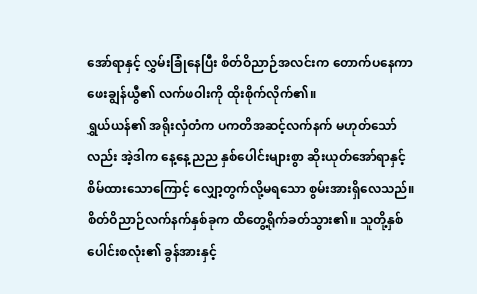အော်ရာနှင့် လွှမ်းခြုံနေပြီး စိတ်ဝိညာဉ်အလင်းက တောက်ပနေကာ ဖေးချွန်ယွီ၏ လက်ဖဝါးကို ထိုးစိုက်လိုက်၏။
ရွှယ်ယန်၏ အရိုးလှံတံက ပကတိအဆင့်လက်နက် မဟုတ်သော်လည်း အဲ့ဒါက နေ့နေ့ညည နှစ်ပေါင်းများစွာ ဆိုးယုတ်အော်ရာနှင့် စိမ်ထားသောကြောင့် လျှော့တွက်လို့မရသော စွမ်းအားရှိလေသည်။
စိတ်ဝိညာဉ်လက်နက်နှစ်ခုက ထိတွေ့ရိုက်ခတ်သွား၏။ သူတို့နှစ်ပေါင်းစလုံး၏ ခွန်အားနှင့်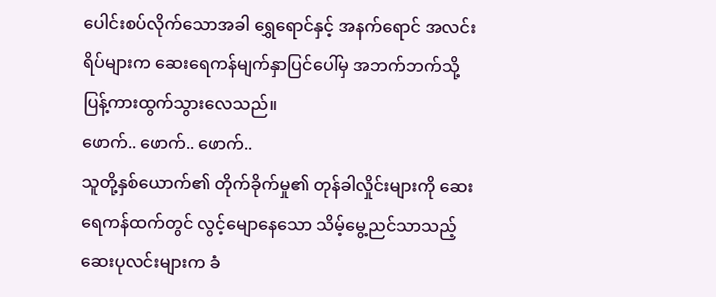ပေါင်းစပ်လိုက်သောအခါ ရွှေရောင်နှင့် အနက်ရောင် အလင်းရိပ်များက ဆေးရေကန်မျက်နှာပြင်ပေါ်မှ အဘက်ဘက်သို့ ပြန့်ကားထွက်သွားလေသည်။
ဖောက်.. ဖောက်.. ဖောက်..
သူတို့နှစ်ယောက်၏ တိုက်ခိုက်မှု၏ တုန်ခါလှိုင်းများကို ဆေးရေကန်ထက်တွင် လွင့်မျောနေသော သိမ့်မွေ့ညင်သာသည့် ဆေးပုလင်းများက ခံ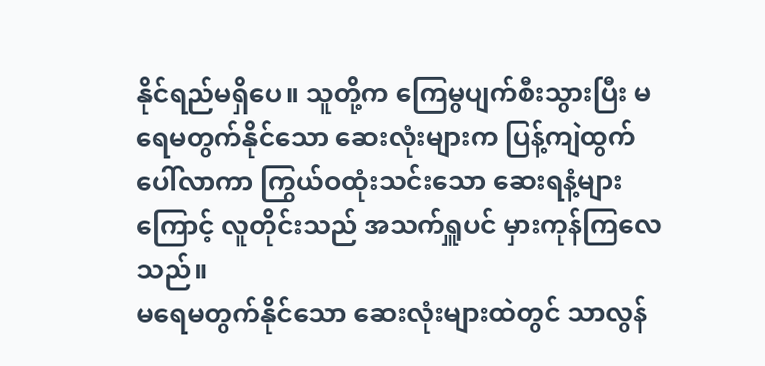နိုင်ရည်မရှိပေ။ သူတို့က ကြေမွပျက်စီးသွားပြီး မရေမတွက်နိုင်သော ဆေးလုံးများက ပြန့်ကျဲထွက်ပေါ်လာကာ ကြွယ်ဝထုံးသင်းသော ဆေးရနံ့များကြောင့် လူတိုင်းသည် အသက်ရှူပင် မှားကုန်ကြလေသည်။
မရေမတွက်နိုင်သော ဆေးလုံးများထဲတွင် သာလွန်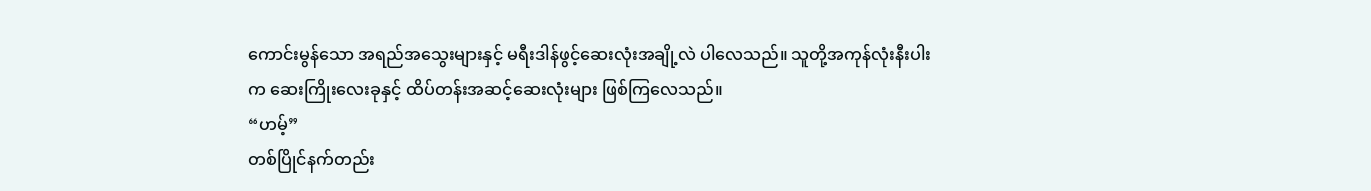ကောင်းမွန်သော အရည်အသွေးများနှင့် မရီးဒါန်ဖွင့်ဆေးလုံးအချို့လဲ ပါလေသည်။ သူတို့အကုန်လုံးနီးပါးက ဆေးကြိုးလေးခုနှင့် ထိပ်တန်းအဆင့်ဆေးလုံးများ ဖြစ်ကြလေသည်။
“ဟမ့်”
တစ်ပြိုင်နက်တည်း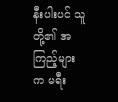နီးပါးပင် သူတို့၏ အကြည့်များက မရီး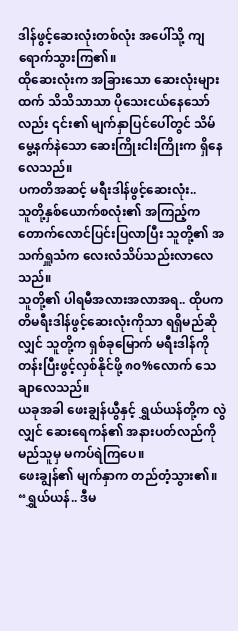ဒါန်ဖွင့်ဆေးလုံးတစ်လုံး အပေါ်သို့ ကျရောက်သွားကြ၏။
ထိုဆေးလုံးက အခြားသော ဆေးလုံးများထက် သိသိသာသာ ပိုသေးငယ်နေသော်လည်း ၎င်း၏ မျက်နှာပြင်ပေါ်တွင် သိမ်မွေ့နက်နဲသော ဆေးကြိုးငါးကြိုးက ရှိနေလေသည်။
ပကတိအဆင့် မရီးဒါန်ဖွင့်ဆေးလုံး..
သူတို့နှစ်ယောက်စလုံး၏ အကြည့်က တောက်လောင်ပြင်းပြလာပြီး သူတို့၏ အသက်ရှူသံက လေးလံသိပ်သည်းလာလေသည်။
သူတို့၏ ပါရမီအလားအလာအရ.. ထိုပကတိမရီးဒါန်ဖွင့်ဆေးလုံးကိုသာ ရရှိမည်ဆိုလျှင် သူတို့က ရှစ်ခုမြောက် မရီးဒါန်ကို တန်းပြီးဖွင့်လှစ်နိုင်ဖို့ ၈၀%လောက် သေချာလေသည်။
ယခုအခါ ဖေးချွန်ယွီနှင့် ရွှယ်ယန်တို့က လွဲလျှင် ဆေးရေကန်၏ အနားပတ်လည်ကို မည်သူမှ မကပ်ရဲကြပေ။
ဖေးချွန်၏ မျက်နှာက တည်တံ့သွား၏။
“ရွှယ်ယန်.. ဒီမ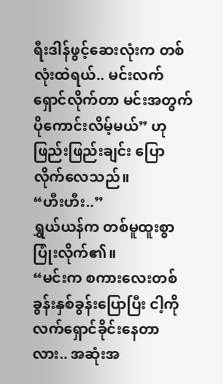ရီးဒါန်ဖွင့်ဆေးလုံးက တစ်လုံးထဲရယ်.. မင်းလက်ရှောင်လိုက်တာ မင်းအတွက် ပိုကောင်းလိမ့်မယ်” ဟု ဖြည်းဖြည်းချင်း ပြောလိုက်လေသည်။
“ဟီးဟီး..”
ရွှယ်ယန်က တစ်မူထူးစွာ ပြုံးလိုက်၏။
“မင်းက စကားလေးတစ်ခွန်းနှစ်ခွန်းပြောပြီး ငါ့ကို လက်ရှောင်ခိုင်းနေတာလား.. အဆုံးအ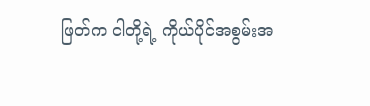ဖြတ်က ငါတို့ရဲ့ ကိုယ်ပိုင်အစွမ်းအ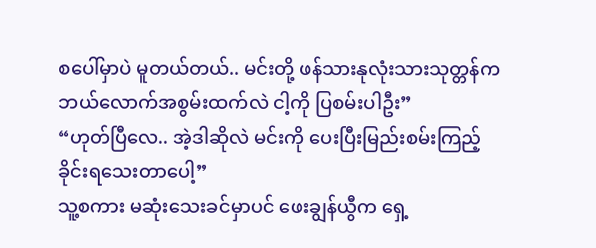စပေါ်မှာပဲ မူတယ်တယ်.. မင်းတို့ ဖန်သားနုလုံးသားသုတ္တန်က ဘယ်လောက်အစွမ်းထက်လဲ ငါ့ကို ပြစမ်းပါဦး”
“ဟုတ်ပြီလေ.. အဲ့ဒါဆိုလဲ မင်းကို ပေးပြီးမြည်းစမ်းကြည့်ခိုင်းရသေးတာပေါ့”
သူ့စကား မဆုံးသေးခင်မှာပင် ဖေးချွန်ယွီက ရှေ့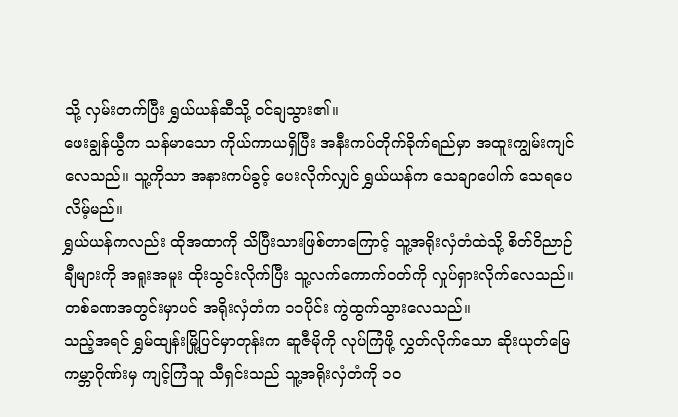သို့ လှမ်းတက်ပြီး ရွှယ်ယန်ဆီသို့ ဝင်ချသွား၏။
ဖေးချွန်ယွီက သန်မာသော ကိုယ်ကာယရှိပြီး အနီးကပ်တိုက်ခိုက်ရည်မှာ အထူးကျွမ်းကျင်လေသည်။ သူ့ကိုသာ အနားကပ်ခွင့် ပေးလိုက်လျှင် ရွှယ်ယန်က သေချာပေါက် သေရပေလိမ့်မည်။
ရွှယ်ယန်ကလည်း ထိုအထာကို သိပြီးသားဖြစ်တာကြောင့် သူ့အရိုးလှံတံထဲသို့ စိတ်ဝိညာဉ်ချီများကို အရူးအမူး ထိုးသွင်းလိုက်ပြီး သူ့လက်ကောက်ဝတ်ကို လှုပ်ရှားလိုက်လေသည်။
တစ်ခဏအတွင်းမှာပင် အရိုးလှံတံက ၁၁ပိုင်း ကွဲထွက်သွားလေသည်။
သည့်အရင် ရွှမ်ထျန်းမြို့ပြင်မှာတုန်းက ဆူဇီမိုကို လုပ်ကြံဖို့ လွှတ်လိုက်သော ဆိုးယုတ်မြေကမ္ဘာဂိုဏ်းမှ ကျင့်ကြံသူ သီရှင်းသည် သူ့အရိုးလှံတံကို ၁၀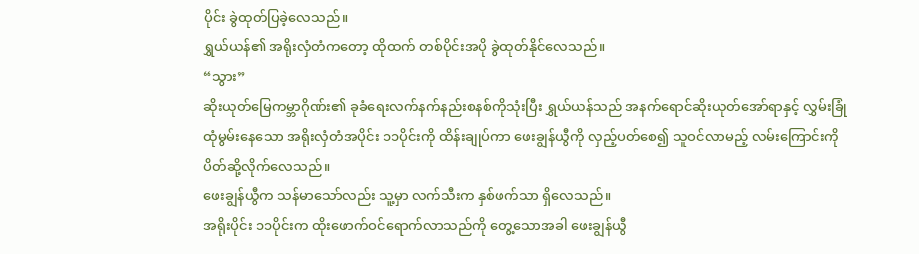ပိုင်း ခွဲထုတ်ပြခဲ့လေသည်။
ရွှယ်ယန်၏ အရိုးလှံတံကတော့ ထိုထက် တစ်ပိုင်းအပို ခွဲထုတ်နိုင်လေသည်။
“သွား”
ဆိုးယုတ်မြေကမ္ဘာဂိုဏ်း၏ ခုခံရေးလက်နက်နည်းစနစ်ကိုသုံးပြီး ရွှယ်ယန်သည် အနက်ရောင်ဆိုးယုတ်အော်ရာနှင့် လွှမ်းခြုံထုံမွမ်းနေသော အရိုးလှံတံအပိုင်း ၁၁ပိုင်းကို ထိန်းချုပ်ကာ ဖေးချွန်ယွီကို လှည့်ပတ်စေ၍ သူဝင်လာမည့် လမ်းကြောင်းကို ပိတ်ဆို့လိုက်လေသည်။
ဖေးချွန်ယွီက သန်မာသော်လည်း သူ့မှာ လက်သီးက နှစ်ဖက်သာ ရှိလေသည်။
အရိုးပိုင်း ၁၁ပိုင်းက ထိုးဖောက်ဝင်ရောက်လာသည်ကို တွေ့သောအခါ ဖေးချွန်ယွီ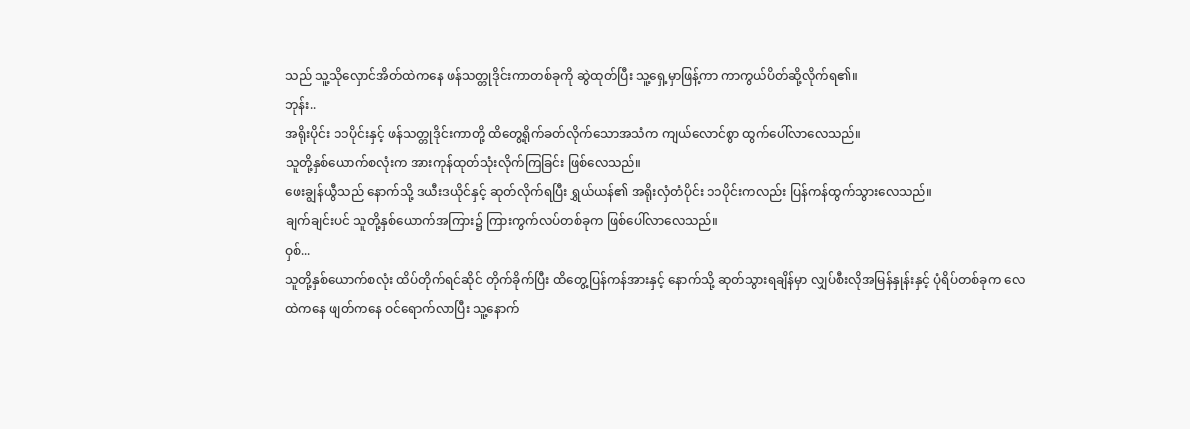သည် သူ့သိုလှောင်အိတ်ထဲကနေ ဖန်သတ္တုဒိုင်းကာတစ်ခုကို ဆွဲထုတ်ပြီး သူ့ရှေ့မှာဖြန့်ကာ ကာကွယ်ပိတ်ဆို့လိုက်ရ၏။
ဘုန်း..
အရိုးပိုင်း ၁၁ပိုင်းနှင့် ဖန်သတ္တုဒိုင်းကာတို့ ထိတွေ့ရိုက်ခတ်လိုက်သောအသံက ကျယ်လောင်စွာ ထွက်ပေါ်လာလေသည်။
သူတို့နှစ်ယောက်စလုံးက အားကုန်ထုတ်သုံးလိုက်ကြခြင်း ဖြစ်လေသည်။
ဖေးချွန်ယွီသည် နောက်သို့ ဒယီးဒယိုင်နှင့် ဆုတ်လိုက်ရပြီး ရွှယ်ယန်၏ အရိုးလှံတံပိုင်း ၁၁ပိုင်းကလည်း ပြန်ကန်ထွက်သွားလေသည်။
ချက်ချင်းပင် သူတို့နှစ်ယောက်အကြား၌ ကြားကွက်လပ်တစ်ခုက ဖြစ်ပေါ်လာလေသည်။
ဝှစ်...
သူတို့နှစ်ယောက်စလုံး ထိပ်တိုက်ရင်ဆိုင် တိုက်ခိုက်ပြီး ထိတွေ့ပြန်ကန်အားနှင့် နောက်သို့ ဆုတ်သွားရချိန်မှာ လျှပ်စီးလိုအမြန်နှုန်းနှင့် ပုံရိပ်တစ်ခုက လေထဲကနေ ဖျတ်ကနေ ဝင်ရောက်လာပြီး သူ့နောက်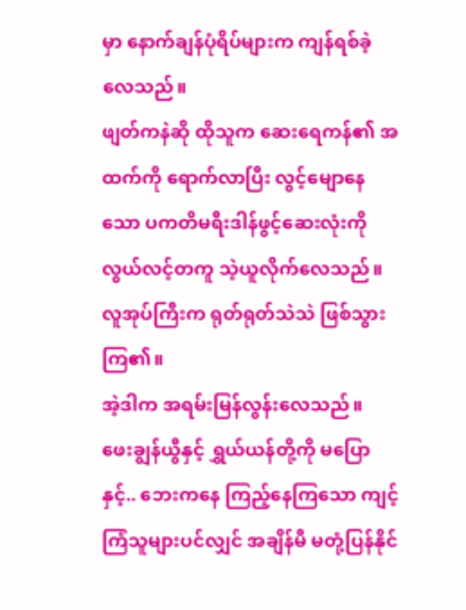မှာ နောက်ချန်ပုံရိပ်များက ကျန်ရစ်ခဲ့လေသည်။
ဖျတ်ကနဲဆို ထိုသူက ဆေးရေကန်၏ အထက်ကို ရောက်လာပြီး လွင့်မျောနေသော ပကတိမရီးဒါန်ဖွင့်ဆေးလုံးကို လွယ်လင့်တကူ သဲ့ယူလိုက်လေသည်။
လူအုပ်ကြီးက ရုတ်ရုတ်သဲသဲ ဖြစ်သွားကြ၏။
အဲ့ဒါက အရမ်းမြန်လွန်းလေသည်။
ဖေးချွန်ယွီနှင့် ရွှယ်ယန်တို့ကို မပြောနှင့်.. ဘေးကနေ ကြည့်နေကြသော ကျင့်ကြံသူများပင်လျှင် အချိန်မီ မတုံ့ပြန်နိုင်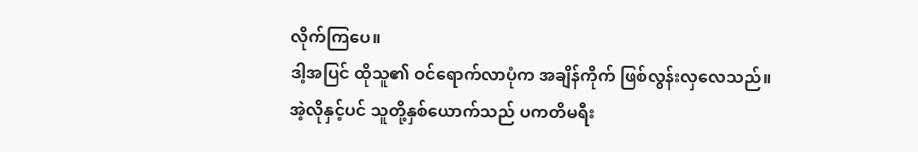လိုက်ကြပေ။
ဒါ့အပြင် ထိုသူ၏ ဝင်ရောက်လာပုံက အချိန်ကိုက် ဖြစ်လွန်းလှလေသည်။
အဲ့လိုနှင့်ပင် သူတို့နှစ်ယောက်သည် ပကတိမရီး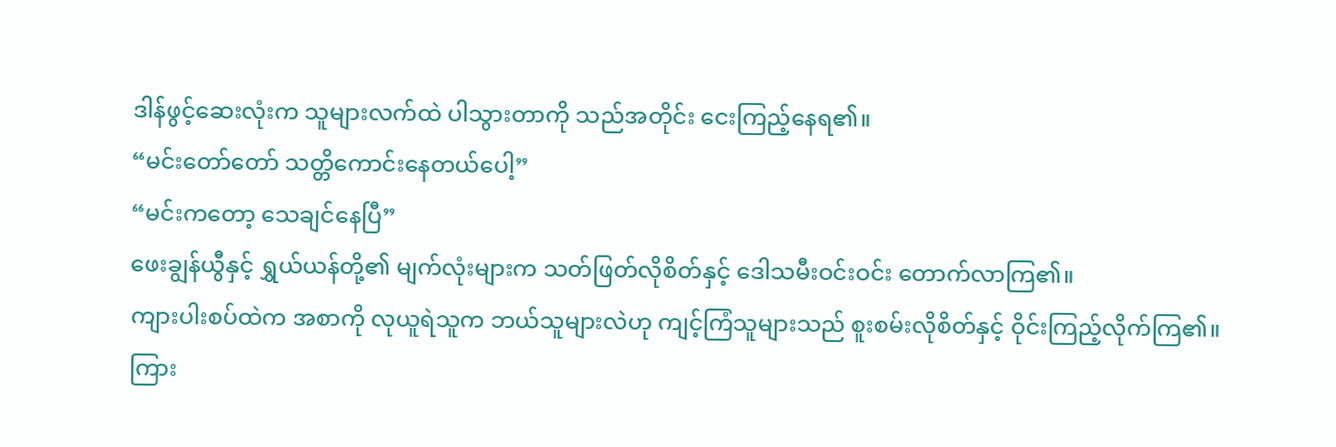ဒါန်ဖွင့်ဆေးလုံးက သူများလက်ထဲ ပါသွားတာကို သည်အတိုင်း ငေးကြည့်နေရ၏။
“မင်းတော်တော် သတ္တိကောင်းနေတယ်ပေါ့”
“မင်းကတော့ သေချင်နေပြီ”
ဖေးချွန်ယွီနှင့် ရွှယ်ယန်တို့၏ မျက်လုံးများက သတ်ဖြတ်လိုစိတ်နှင့် ဒေါသမီးဝင်းဝင်း တောက်လာကြ၏။
ကျားပါးစပ်ထဲက အစာကို လုယူရဲသူက ဘယ်သူများလဲဟု ကျင့်ကြံသူများသည် စူးစမ်းလိုစိတ်နှင့် ဝိုင်းကြည့်လိုက်ကြ၏။
ကြား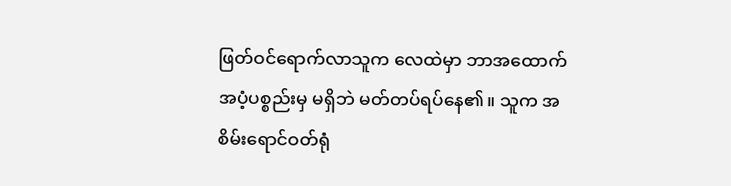ဖြတ်ဝင်ရောက်လာသူက လေထဲမှာ ဘာအထောက်အပံ့ပစ္စည်းမှ မရှိဘဲ မတ်တပ်ရပ်နေ၏။ သူက အစိမ်းရောင်ဝတ်ရုံ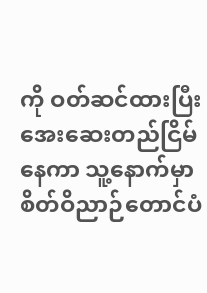ကို ဝတ်ဆင်ထားပြီး အေးဆေးတည်ငြိမ်နေကာ သူ့နောက်မှာ စိတ်ဝိညာဉ်တောင်ပံ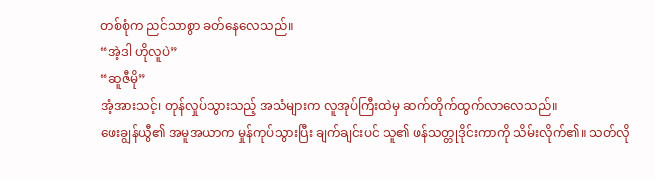တစ်စုံက ညင်သာစွာ ခတ်နေလေသည်။
“အဲ့ဒါ ဟိုလူပဲ”
“ဆူဇီမို”
အံ့အားသင့်၊ တုန်လှုပ်သွားသည့် အသံများက လူအုပ်ကြီးထဲမှ ဆက်တိုက်ထွက်လာလေသည်။
ဖေးချွန်ယွီ၏ အမူအယာက မှုန်ကုပ်သွားပြီး ချက်ချင်းပင် သူ၏ ဖန်သတ္တုဒိုင်းကာကို သိမ်းလိုက်၏။ သတ်လို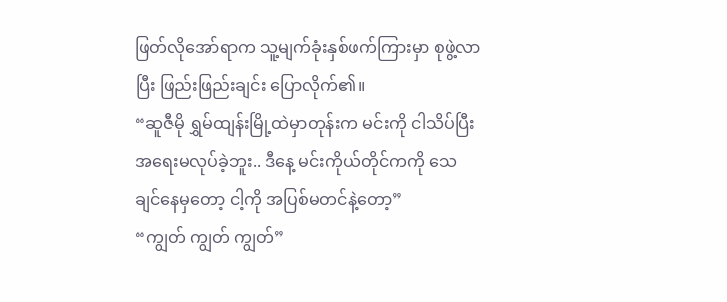ဖြတ်လိုအော်ရာက သူ့မျက်ခုံးနှစ်ဖက်ကြားမှာ စုဖွဲ့လာပြီး ဖြည်းဖြည်းချင်း ပြောလိုက်၏။
“ဆူဇီမို ရွှမ်ထျန်းမြို့ထဲမှာတုန်းက မင်းကို ငါသိပ်ပြီး အရေးမလုပ်ခဲ့ဘူး.. ဒီနေ့ မင်းကိုယ်တိုင်ကကို သေချင်နေမှတော့ ငါ့ကို အပြစ်မတင်နဲ့တော့”
“ကျွတ် ကျွတ် ကျွတ်”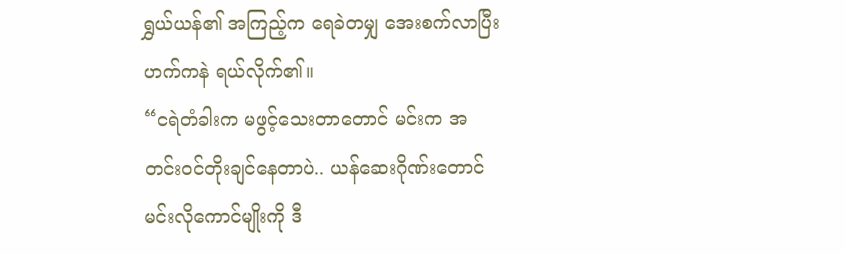ရွှယ်ယန်၏ အကြည့်က ရေခဲတမျှ အေးစက်လာပြီး ဟက်ကနဲ ရယ်လိုက်၏။
“ငရဲတံခါးက မဖွင့်သေးတာတောင် မင်းက အတင်းဝင်တိုးချင်နေတာပဲ.. ယန်ဆေးဂိုဏ်းတောင် မင်းလိုကောင်မျိုးကို ဒီ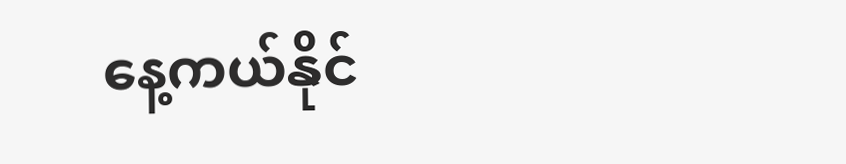နေ့ကယ်နိုင်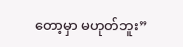တော့မှာ မဟုတ်ဘူး”